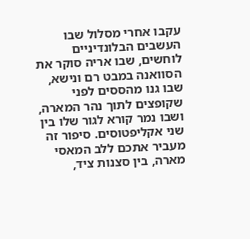עקבו אחרי מסלול שבו העשבים הבלונדיניים לוחשים, שבו אריה סוקר את הסוואנה במבט רם ונישא, שבו גנו מהססים לפני שקופצים לתוך נהר המארה, ושבו נמר קורא לגור שלו בין שני אקליפטוסים. סיפור זה מעביר אתכם ללב המאסי מארה, בין סצנות ציד,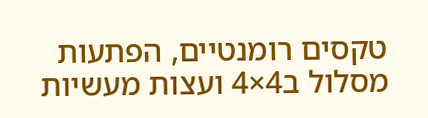טקסים רומנטיים, הפתעות מסלול ב4×4 ועצות מעשיות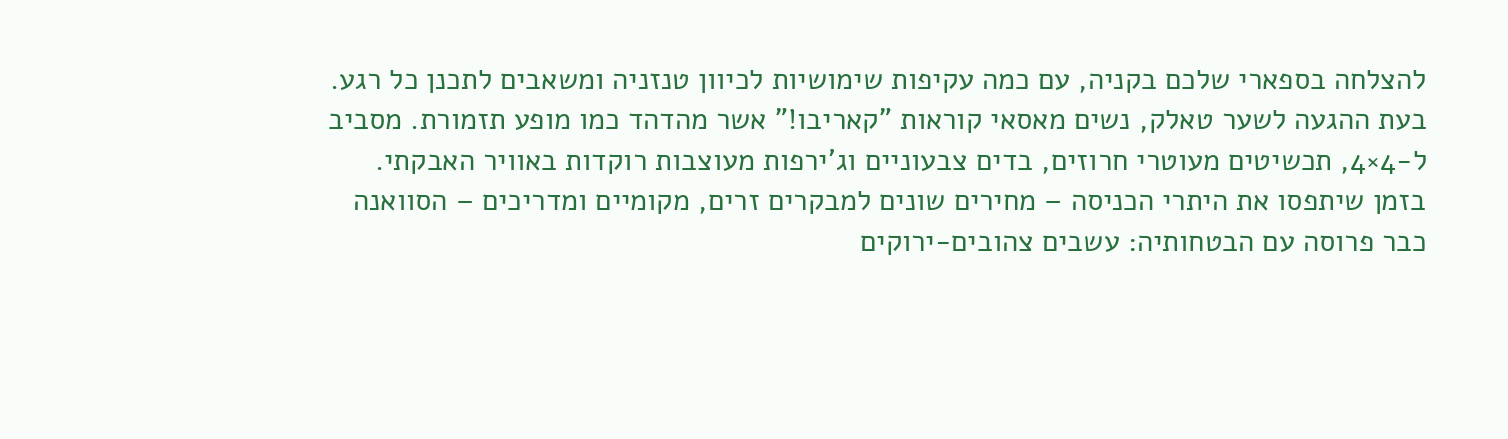להצלחה בספארי שלכם בקניה, עם כמה עקיפות שימושיות לכיוון טנזניה ומשאבים לתכנן כל רגע.
בעת ההגעה לשער טאלק, נשים מאסאי קוראות "קאריבו!" אשר מהדהד כמו מופע תזמורת. מסביב ל-4×4, תכשיטים מעוטרי חרוזים, בדים צבעוניים וג'ירפות מעוצבות רוקדות באוויר האבקתי. בזמן שיתפסו את היתרי הכניסה – מחירים שונים למבקרים זרים, מקומיים ומדריכים – הסוואנה כבר פרוסה עם הבטחותיה: עשבים צהובים-ירוקים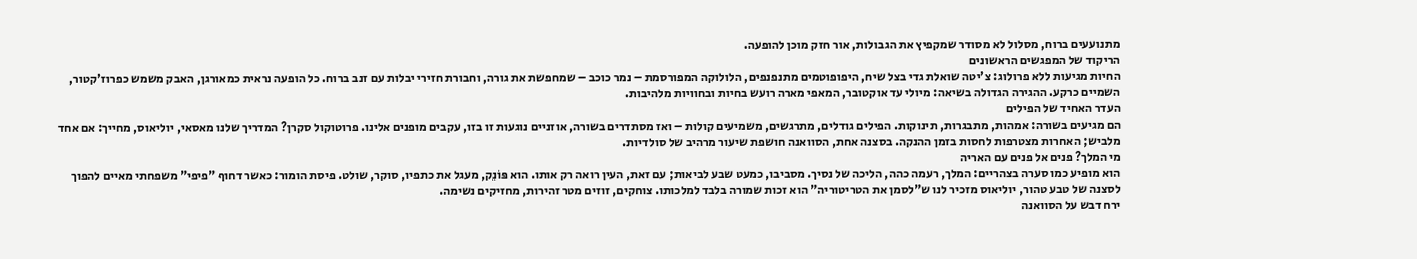מתנועעים ברוח, מסלול לא מסודר שמקפיץ את הגבולות, אור חזק מוכן להופעה.
הריקוד של המפגשים הראשונים
החיות מגיעות ללא פרולוג: צ'יטה שואלת גדי בצל שיח, היפופוטמים מתנפנפים, הלולוקה המפורסמת – נמר כוכב – שמחפשת את גורה, וחבורת חזירי יבלות עם זנב ברוח. כל הופעה נראית כמאורגן, האבק משמש כפרוז'קטור, השמיים כרקע. ההגירה הגדולה בשיאה: מיולי עד אוקטובר, המאפי מארה רועש בחיות ובחוויות מלהיבות.
העדר האחיד של הפילים
הם מגיעים בשורה: אמהות, מתבגרות, תינוקות. הפילים גודלים, מתרגשים, משמיעים קולות – ואז מסתדרים בשורה, אוזניים נוגעות זו בזו, עקבים מופנים אלינו. פרוטוקול סקרן? המדריך שלנו מאסאי, יוליאוס, מחייך: אם אחד מלביש; האחרות מצטרפות לחסות בזמן ההנקה. בסצנה אחת, הסוואנה חושפת שיעור מרהיב של סולדיות.
מי המלך? פנים אל פנים עם האריה
הוא מופיע כמו סערה בצהריים: המלך, רעמה כהה, הליכה של נסיך. מסביבו, כמעט שבע לביאות; עם זאת, העין רואה רק אותו. הוא פּוֹנֵק, מעגל את כתפיו, סוקר, שולט. פיסת הומור: כאשר דחוף "פיפי" משפחתי מאיים להפוך לסצנה של טבע טהור, יוליאוס מזכיר לנו ש"לסמן את הטריטוריה" הוא זכות שמורה בלבד למלכותו. צוחקים, זוזים מטר זהירות, מחזיקים נשימה.
ירח דבש על הסוואנה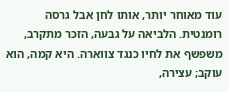עוד מאוחר יותר, אותו לחן אבל גרסה רומנטית. הלביאה על גבעה, הזכר מתקרב, משפשף את לחיו כנגד צווארה. היא קמה, הוא עוקב; עצירה,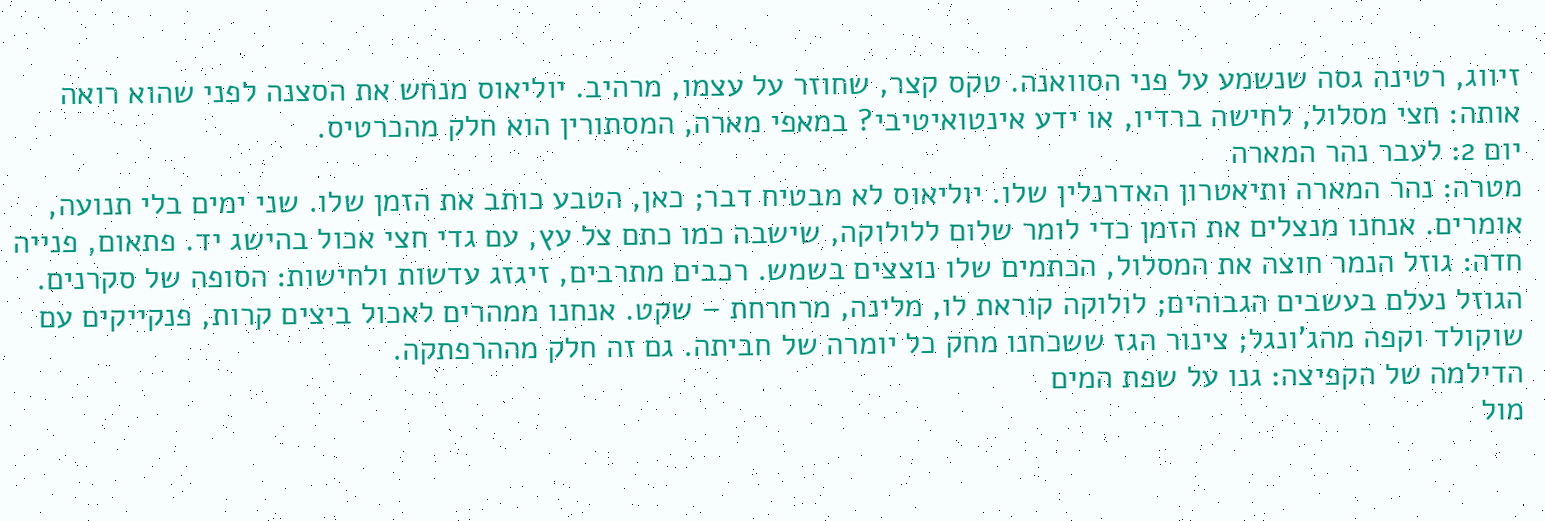זיווג, רטינה גסה שנשמע על פני הסוואנה. טקס קצר, שחוזר על עצמו, מרהיב. יוליאוס מנחש את הסצנה לפני שהוא רואה אותה: חצי מסלול, לחישה ברדיו, או ידע אינטואיטיבי? במאפי מארה, המסתורין הוא חלק מהכרטיס.
יום 2: לעבר נהר המארה
מטרה: נהר המארה ותיאטרון האדרנלין שלו. יוליאוס לא מבטיח דבר; כאן, הטבע כותב את הזמן שלו. שני ימים בלי תנועה, אומרים. אנחנו מנצלים את הזמן כדי לומר שלום ללולוקה, שישבה כמו כתם צל עץ, עם גדי חצי אכול בהישג יד. פתאום, פנייה חדה: גוזל הנמר חוצה את המסלול, הכתמים שלו נוצצים בשמש. רכבים מתרבים, זיגזג עדשות ולחישות: הסופה של סקרנים. הגוזל נעלם בעשבים הגבוהים; לולוקה קוראת לו, מלינה, מרחרחת – שקט. אנחנו ממהרים לאכול ביצים קרות, פנקייקים עם שוקולד וקפה מהג'ונגל; צינור הגז ששכחנו מחק כל יומרה של חביתה. גם זה חלק מההרפתקה.
הדילמה של הקפיצה: גנו על שפת המים
מול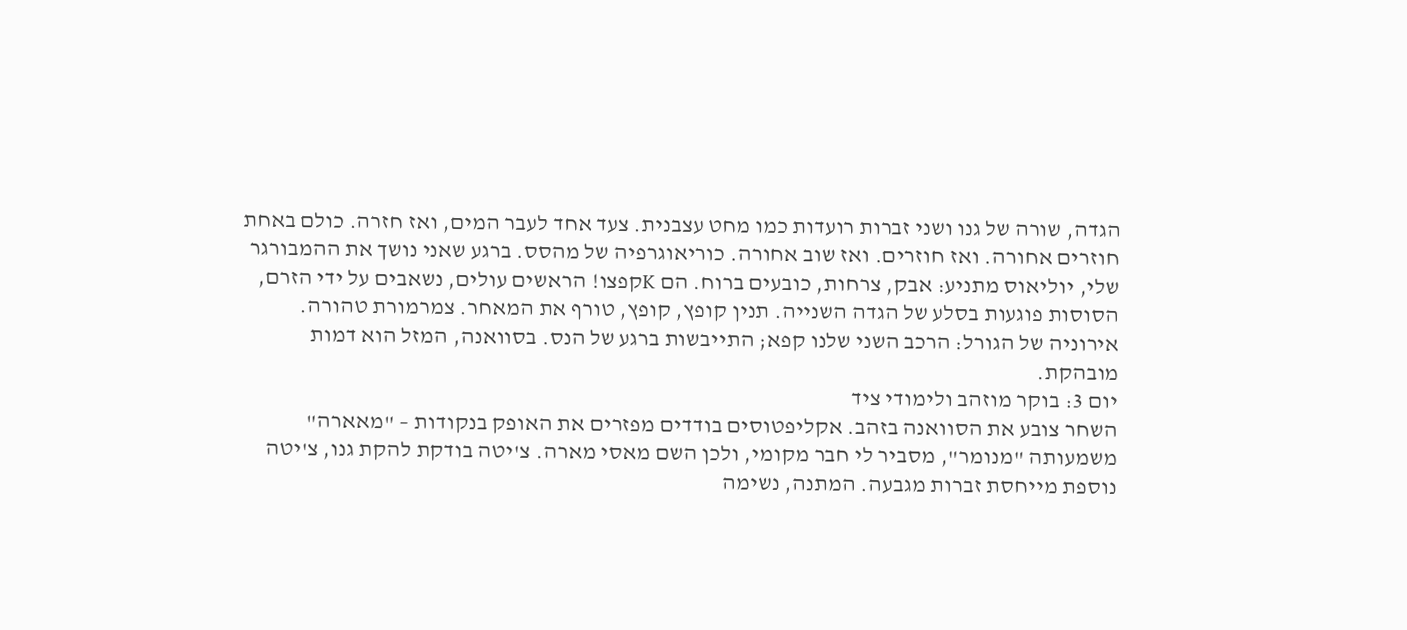הגדה, שורה של גנו ושני זברות רועדות כמו מחט עצבנית. צעד אחד לעבר המים, ואז חזרה. כולם באחת חוזרים אחורה. ואז חוזרים. ואז שוב אחורה. כוריאוגרפיה של מהסס. ברגע שאני נושך את ההמבורגר שלי, יוליאוס מתניע: אבק, צרחות, כובעים ברוח. הם Kקפצו! הראשים עולים, נשאבים על ידי הזרם, הסוסות פוגעות בסלע של הגדה השנייה. תנין קופץ, קופץ, טורף את המאחר. צמרמורת טהורה. אירוניה של הגורל: הרכב השני שלנו קפא; התייבשות ברגע של הנס. בסוואנה, המזל הוא דמות מובהקת.
יום 3: בוקר מוזהב ולימודי ציד
השחר צובע את הסוואנה בזהב. אקליפטוסים בודדים מפזרים את האופק בנקודות – "מאארה" משמעותה "מנומר", מסביר לי חבר מקומי, ולכן השם מאסי מארה. צ'יטה בודקת להקת גנו, צ'יטה נוספת מייחסת זברות מגבעה. המתנה, נשימה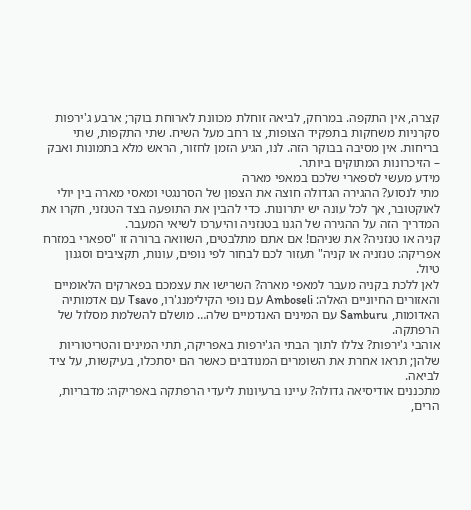קצרה, אין התקפה. במרחק, לביאה זוחלת מכוונת לארוחת בוקר; ארבע ג'ירפות סקרניות משחקות בתפקיד הצופות, צו רחב מעל השיח. שתי התקפות, שתי בריחות. אין מסיבה בבוקר הזה. לנו, הגיע הזמן לחזור, הראש מלא בתמונות ואבק – הזיכרונות המתוקים ביותר.
מידע מעשי לספארי שלכם במאפי מארה
מתי לנסוע? ההגירה הגדולה חוצה את הצפון של הסרנגטי ומאסי מארה בין יולי לאוקטובר, אך לכל עונה יש יתרונות. כדי להבין את התופעה בצד הטנזני, חקרו את המדריך הזה על ההגירה של הגנו בטנזניה והיערכו לשיאי המעבר.
קניה או טנזניה? את שניהם! אם אתם מתלבטים, השוואה ברורה זו "ספארי במזרח אפריקה: טנזניה או קניה" תעזור לכם לבחור לפי נופים, עונות, תקציבים וסגנון טיול.
לאן ללכת בקניה מעבר למאפי מארה? השרישו את עצמכם בפארקים הלאומיים והאזורים החיוניים האלה: Amboseli עם נופי הקילימנג'רו, Tsavo עם אדמותיה האדומות, Samburu עם המינים האנדמיים שלה… מושלם להשלמת מסלול של הרפתקה.
אוהבי ג'ירפות? צללו לתוך הבתי הג'ירפות באפריקה, תתי המינים והטריטוריות שלהן; תראו אחרת את השומרים המנודבים כאשר הם יסתכלו, בעיקשות, על ציד לביאה.
מתכננים אודיסיאה גדולה? עיינו ברעיונות ליעדי הרפתקה באפריקה: מדבריות, הרים,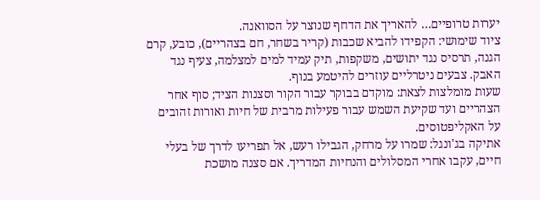יערות טרופיים… להאריך את הדחף שנוצר על הסוואנה.
ציוד שימושי: הקפידו להביא שכבות (קריר בשחר, חם בצהריים), כובע, קרם הגנה, תרסיס נגד יתושים, משקפות, תיק עמיד למים למצלמה, צעיף נגד האבק. צבעים ניטרליים עוזרים להיטמע בנוף.
שעות מומלצות לצאת: מוקדם בבוקר עבור הקור וסצנות הציד; סוף אחר הצהריים ועד שקיעת השמש עבור פעילות מרבית של חיות ואורות זהובים על האקליפטוסים.
אתיקה בג'ונגל: שמרו על מרחק, הגבילו רעש, אל תפריעו לדרך של בעלי חיים, עקבו אחרי המסלולים והנחיות המדריך. אם סצנה מושכת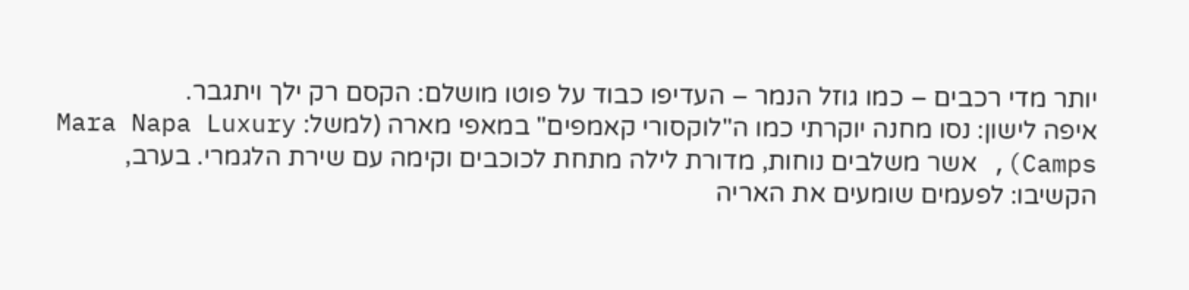יותר מדי רכבים – כמו גוזל הנמר – העדיפו כבוד על פוטו מושלם: הקסם רק ילך ויתגבר.
איפה לישון: נסו מחנה יוקרתי כמו ה"לוקסורי קאמפים" במאפי מארה (למשל: Mara Napa Luxury Camps), אשר משלבים נוחות, מדורת לילה מתחת לכוכבים וקימה עם שירת הלגמרי. בערב, הקשיבו: לפעמים שומעים את האריה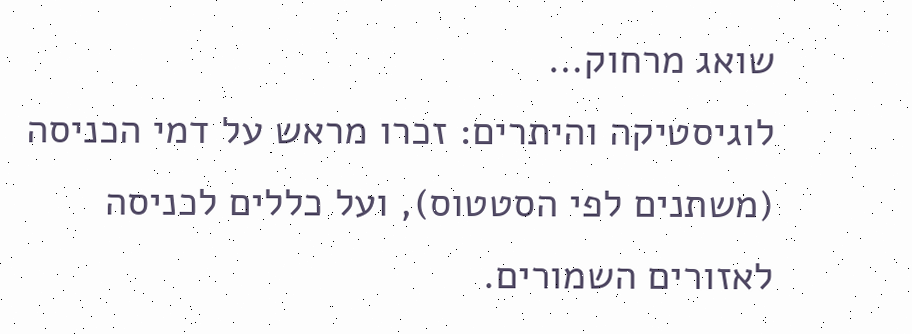שואג מרחוק…
לוגיסטיקה והיתרים: זכרו מראש על דמי הכניסה (משתנים לפי הסטטוס), ועל כללים לכניסה לאזורים השמורים.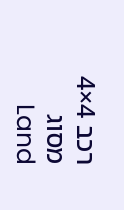רכב 4×4 מסוג Land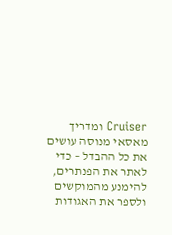Cruiser ומדריך מאסאי מנוסה עושים את כל ההבדל – כדי לאתר את הפנתרים, להימנע מהמוקשים ולספר את האגודות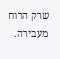שרק הרוח מעבירה.